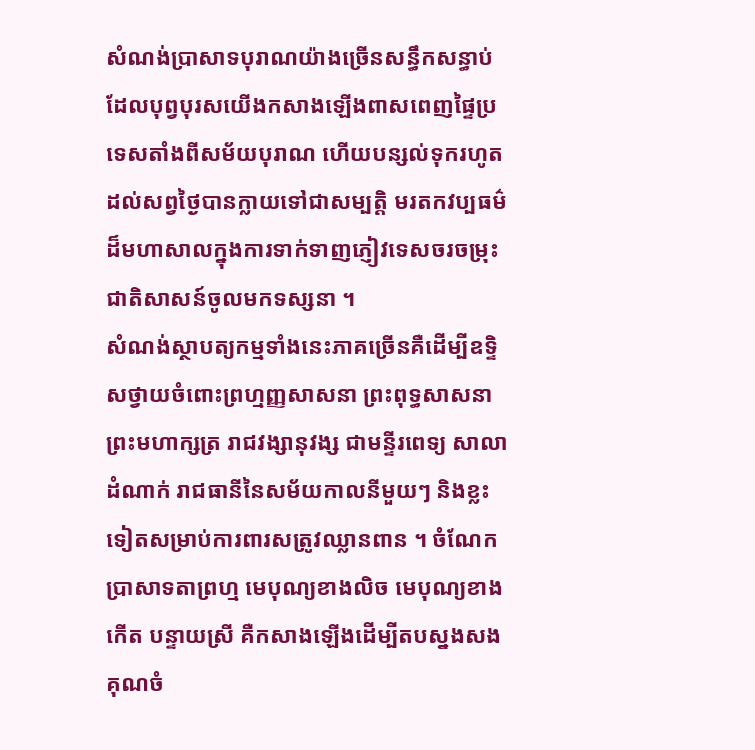សំណង់ប្រាសាទបុរាណយ៉ាងច្រើនសន្ធឹកសន្ធាប់ដែលបុព្វបុរសយើងកសាងឡើងពាសពេញផ្ទៃប្រទេសតាំងពីសម័យបុរាណ ហើយបន្សល់ទុករហូតដល់សព្វថ្ងៃបានក្លាយទៅជាសម្បត្ដិ មរតកវប្បធម៌ដ៏មហាសាលក្នុងការទាក់ទាញភ្ញៀវទេសចរចម្រុះជាតិសាសន៍ចូលមកទស្សនា ។
សំណង់ស្ថាបត្យកម្មទាំងនេះភាគច្រើនគឺដើម្បីឧទ្ទិសថ្វាយចំពោះព្រហ្មញ្ញសាសនា ព្រះពុទ្ធសាសនា ព្រះមហាក្សត្រ រាជវង្សានុវង្ស ជាមន្ទីរពេទ្យ សាលាដំណាក់ រាជធានីនៃសម័យកាលនីមួយៗ និងខ្លះទៀតសម្រាប់ការពារសត្រូវឈ្លានពាន ។ ចំណែកប្រាសាទតាព្រហ្ម មេបុណ្យខាងលិច មេបុណ្យខាងកើត បន្ទាយស្រី គឺកសាងឡើងដើម្បីតបស្នងសងគុណចំ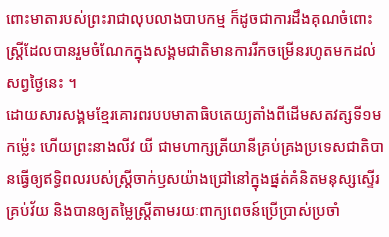ពោះមាតារបស់ព្រះរាជាលុបលាងបាបកម្ម ក៏ដូចជាការដឹងគុណចំពោះស្ដ្រីដែលបានរួមចំណែកក្នុងសង្គមជាតិមានការរីកចម្រើនរហូតមកដល់សព្វថ្ងៃនេះ ។
ដោយសារសង្គមខ្មែរគោរពរបបមាតាធិបតេយ្យតាំងពីដើមសតវត្សទី១មកម៉្លេះ ហើយព្រះនាងលីវ យី ជាមហាក្សត្រីយានីគ្រប់គ្រងប្រទេសជាតិបានធ្វើឲ្យឥទិ្ធពលរបស់ស្ដ្រីចាក់ឫសយ៉ាងជ្រៅនៅក្នុងផ្នត់គំនិតមនុស្សស្ទើរគ្រប់វ័យ និងបានឲ្យតម្លៃស្ដ្រីតាមរយៈពាក្យពេចន៍ប្រើប្រាស់ប្រចាំ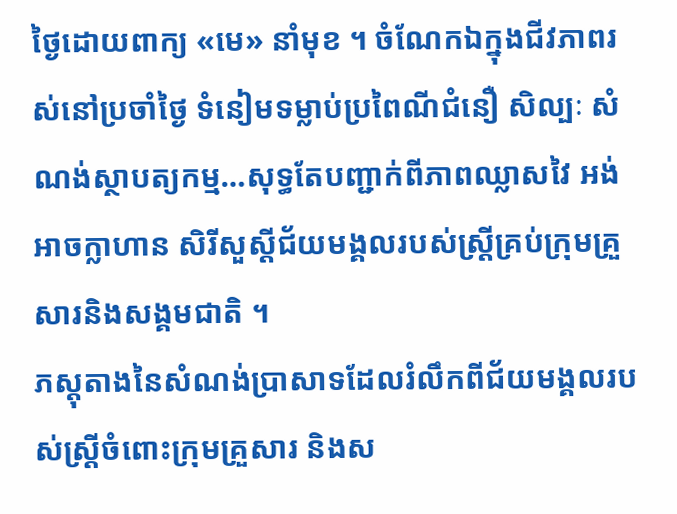ថ្ងៃដោយពាក្យ «មេ» នាំមុខ ។ ចំណែកឯក្នុងជីវភាពរស់នៅប្រចាំថ្ងៃ ទំនៀមទម្លាប់ប្រពៃណីជំនឿ សិល្បៈ សំណង់ស្ថាបត្យកម្ម…សុទ្ធតែបញ្ជាក់ពីភាពឈ្លាសវៃ អង់អាចក្លាហាន សិរីសួស្ដីជ័យមង្គលរបស់ស្ដ្រីគ្រប់ក្រុមគ្រួសារនិងសង្គមជាតិ ។
ភស្ដុតាងនៃសំណង់ប្រាសាទដែលរំលឹកពីជ័យមង្គលរបស់ស្ដ្រីចំពោះក្រុមគ្រួសារ និងស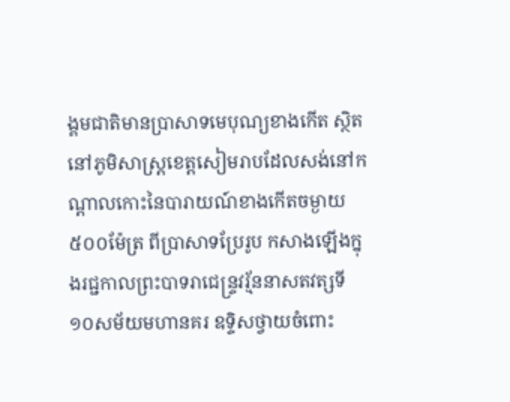ង្គមជាតិមានប្រាសាទមេបុណ្យខាងកើត ស្ថិតនៅភូមិសាស្ដ្រខេត្ដសៀមរាបដែលសង់នៅកណ្ដាលកោះនៃបារាយណ៍ខាងកើតចម្ងាយ៥០០ម៉ែត្រ ពីប្រាសាទប្រែរូប កសាងឡើងក្នុងរជ្ជកាលព្រះបាទរាជេន្ទ្រវរ្ម័ននាសតវត្សទី១០សម័យមហានគរ ឧទ្ទិសថ្វាយចំពោះ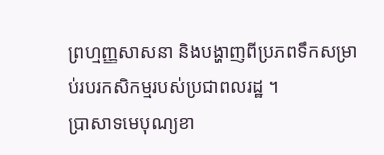ព្រហ្មញ្ញសាសនា និងបង្ហាញពីប្រភពទឹកសម្រាប់របរកសិកម្មរបស់ប្រជាពលរដ្ឋ ។
ប្រាសាទមេបុណ្យខា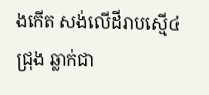ងកើត សង់លើដីរាបស្មើ៤ជ្រុង ឆ្លាក់ជា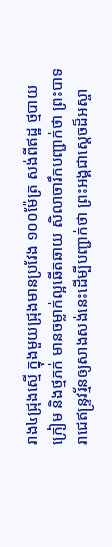រាង៤ជ្រុងស្មើ ក្នុងមួយជ្រុងមានប្រវែង ១០០ម៉ែត្រ សង់ពីឥដ្ឋ ថ្មបាយក្រៀម និងថ្មភក់ មានចម្លាក់ល្អឆើតឆាយ សិលាចារឹកបញ្ជាក់ថា ព្រះបាទរាជេឥន្ទ្រវរ្ម័នឲ្យសាងសង់នេះដើម្បីបញ្ជាក់ថា ព្រះអង្គជាស្ដេចដ៏អស្ចា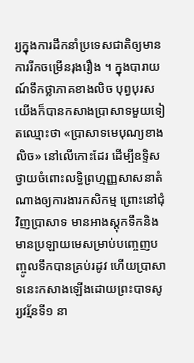រ្យក្នុងការដឹកនាំប្រទេសជាតិឲ្យមានការរីកចម្រើនរុងរឿង ។ ក្នុងបារាយណ៍ទឹកថ្លាភាគខាងលិច បុព្វបុរសយើងក៏បានកសាងប្រាសាទមួយទៀតឈ្មោះថា «ប្រាសាទមេបុណ្យខាងលិច» នៅលើកោះដែរ ដើម្បីឧទ្ទិសថ្វាយចំពោះលទ្ធិព្រហ្មញ្ញសាសនាតំណាងឲ្យការងារកសិកម្ម ព្រោះនៅជុំវិញប្រាសាទ មានអាងស្ដុកទឹកនិងមានប្រឡាយមេសម្រាប់បញ្ចេញបញ្ចូលទឹកបានគ្រប់រដូវ ហើយប្រាសាទនេះកសាងឡើងដោយព្រះបាទសូរ្យវរ្ម័នទី១ នា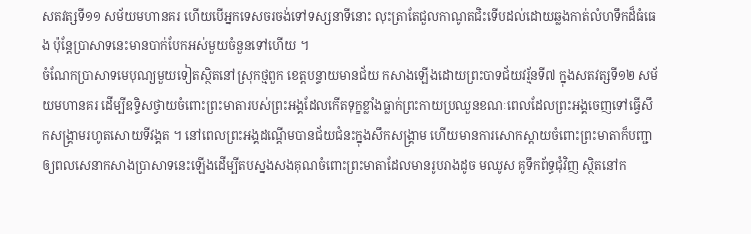សតវត្សទី១១ សម័យមហានគរ ហើយបើអ្នកទេសចរចង់ទៅទស្សនាទីនោះ លុះត្រាតែជួលកាណូតជិះទើបដល់ដោយឆ្លងកាត់លំហទឹកដ៏ធំធេង ប៉ុន្ដែប្រាសាទនេះមានបាក់បែកអស់មួយចំនួនទៅហើយ ។
ចំណែកប្រាសាទមេបុណ្យមួយទៀតស្ថិតនៅស្រុកថ្មពួក ខេត្ដបន្ទាយមានជ័យ កសាងឡើងដោយព្រះបាទជ័យវរ្ម័នទី៧ ក្នុងសតវត្សទី១២ សម័យមហានគរ ដើម្បីឧទ្ទិសថ្វាយចំពោះព្រះមាតារបស់ព្រះអង្គដែលកើតទុក្ខខ្លាំងធ្លាក់ព្រះកាយប្រឈួនខណៈពេលដែលព្រះអង្គចេញទៅធ្វើសឹកសង្គ្រាមរហូតសោយទីវង្គត ។ នៅពេលព្រះអង្គដណ្ដើមបានជ័យជំនះក្នុងសឹកសង្គ្រាម ហើយមានការសោកស្ដាយចំពោះព្រះមាតាក៏បញ្ជាឲ្យពលសេនាកសាងប្រាសាទនេះឡើងដើម្បីតបស្នងសងគុណចំពោះព្រះមាតាដែលមានរូបរាងដូច មឈូស គូទឹកព័ទ្ធជុំវិញ ស្ថិតនៅក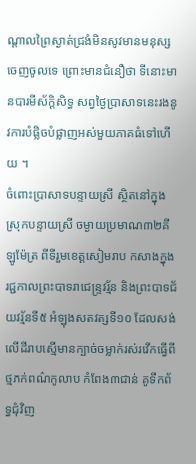ណ្ដាលព្រៃស្ងាត់ជ្រងំមិនសូវមានមនុស្សចេញចូលទេ ព្រោះមានជំនឿថា ទីនោះមានបារមីស័កិ្ដសិទ្ធ សព្វថ្ងៃប្រាសាទនេះរងនូវការបំផ្លិចបំផ្លាញអស់មួយភាគធំទៅហើយ ។
ចំពោះប្រាសាទបន្ទាយស្រី ស្ថិតនៅក្នុងស្រុកបន្ទាយស្រី ចម្ងាយប្រមាណ៣២គីឡូម៉ែត្រ ពីទីរួមខេត្ដសៀមរាប កសាងក្នុងរជ្ជកាលព្រះបាទរាជេន្ទ្រវរ្ម័ន និងព្រះបាទជ័យវរ្ម័នទី៥ អំឡុងសតវត្សទី១០ ដែលសង់លើដីរាបស្មើមានក្បាច់ចម្លាក់រស់រវើកធ្វើពីថ្មភក់ពណ៌កូលាប កំពែង៣ជាន់ គូទឹកព័ទ្ធជុំវិញ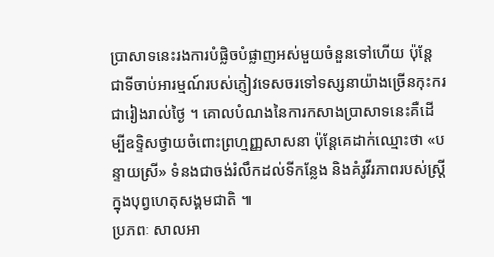ប្រាសាទនេះរងការបំផ្លិចបំផ្លាញអស់មួយចំនួនទៅហើយ ប៉ុន្ដែជាទីចាប់អារម្មណ៍របស់ភ្ញៀវទេសចរទៅទស្សនាយ៉ាងច្រើនកុះករជារៀងរាល់ថ្ងៃ ។ គោលបំណងនៃការកសាងប្រាសាទនេះគឺដើម្បីឧទ្ទិសថ្វាយចំពោះព្រហ្មញ្ញសាសនា ប៉ុន្ដែគេដាក់ឈ្មោះថា «បន្ទាយស្រី» ទំនងជាចង់រំលឹកដល់ទីកន្លែង និងគំរូវីរភាពរបស់ស្ដ្រីក្នុងបុព្វហេតុសង្គមជាតិ ៕
ប្រភពៈ សាលអា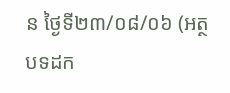ន ថ្ងៃទី២៣/០៨/០៦ (អត្ថបទដក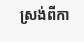ស្រង់ពីកា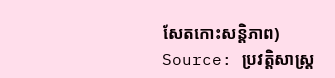សែតកោះសន្ដិភាព)
Source: ប្រវត្ដិសាស្រ្ដ